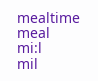mealtime
meal
mi:l
mil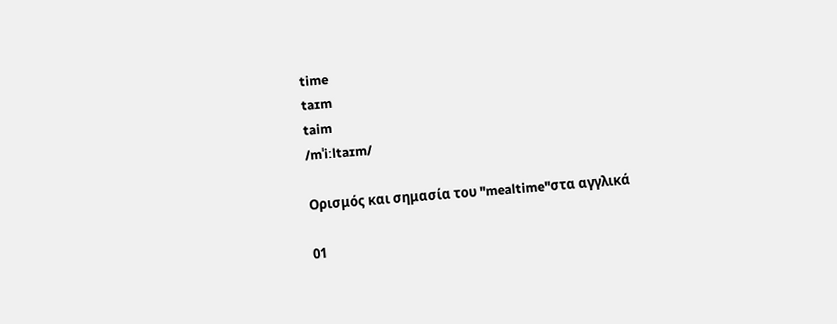time
taɪm
taim
/mˈiːltaɪm/

Ορισμός και σημασία του "mealtime"στα αγγλικά

01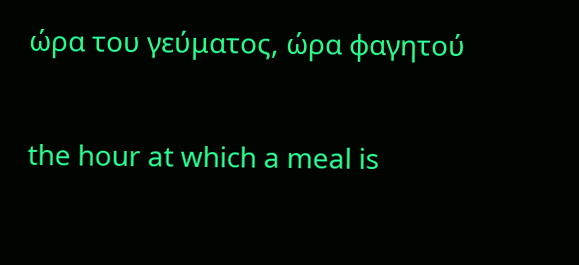ώρα του γεύματος, ώρα φαγητού

the hour at which a meal is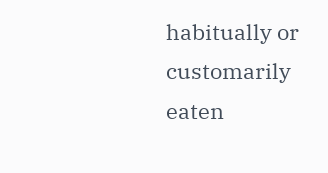habitually or customarily eaten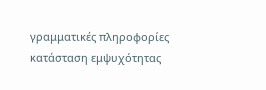γραμματικές πληροφορίες
κατάσταση εμψυχότητας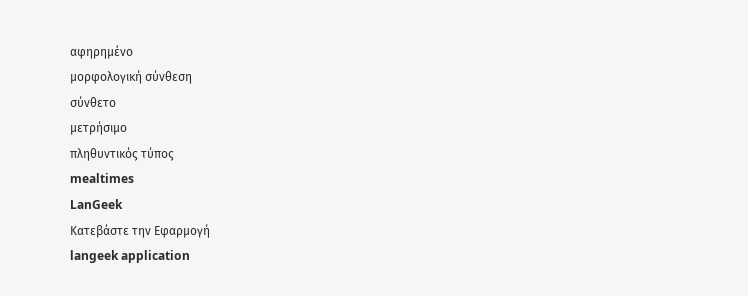αφηρημένο
μορφολογική σύνθεση
σύνθετο
μετρήσιμο
πληθυντικός τύπος
mealtimes
LanGeek
Κατεβάστε την Εφαρμογή
langeek application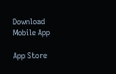Download Mobile App

App Store